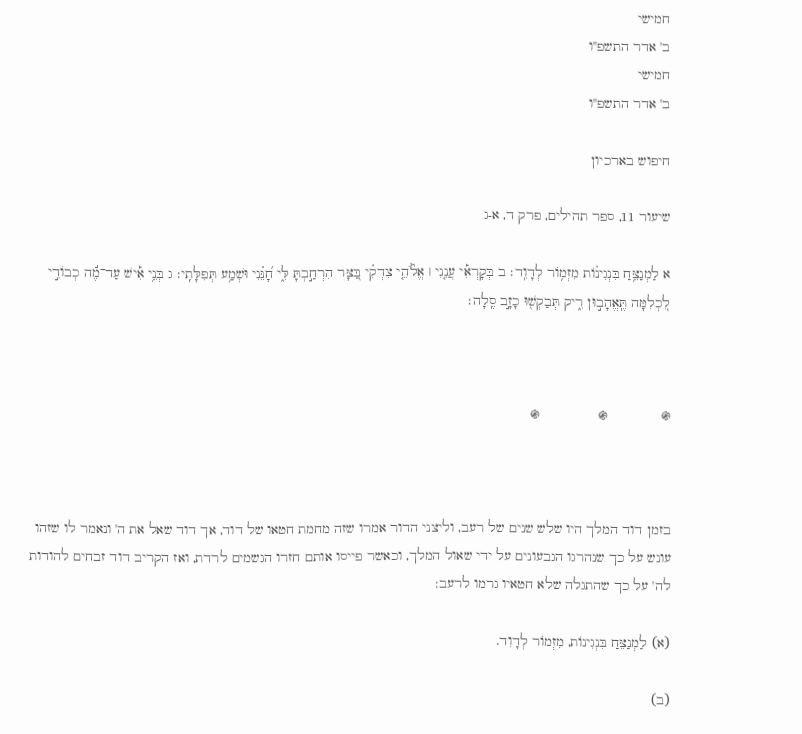חמישי
ב' אדר התשפ"ו
חמישי
ב' אדר התשפ"ו

חיפוש בארכיון

שיעור 11, ספר תהילים, פרק ד, א-ג

א לַמְנַצֵּ֥חַ בִּנְגִינ֗וֹת מִזְמ֥וֹר לְדָוִֽד׃ ב בְּקָרְאִ֡י עֲנֵ֤נִי ׀ אֱלֹ֘הֵ֤י צִדְקִ֗י בַּ֭צָּר הִרְחַ֣בְתָּ לִּ֑י חָ֝נֵּ֗נִי וּשְׁמַ֥ע תְּפִלָּתִֽי׃ ג בְּנֵ֥י אִ֡ישׁ עַד־מֶ֬ה כְבוֹדִ֣י לִ֭כְלִמָּה תֶּֽאֱהָב֣וּן רִ֑יק תְּבַקְשׁ֖וּ כָזָ֣ב סֶֽלָה׃



֍             ֍              ֍



בזמן דוד המלך היו שלש שנים של רעב, וליצני הדור אמרו שזה מחמת חטאו של דוד, אך דוד שאל את ה' ונאמר לו שזהו עונש על כך שנהרגו הגבעונים על ידי שאול המלך, וכאשר פייסו אותם חזרו הגשמים לרדת, ואז הקריב דוד זבחים להודות לה' על כך שהתגלה שלא חטאיו גרמו לרעב:

(א) לַמְנַצֵּחַ בִּנְגִינוֹת, מִזְמוֹר לְדָוִד.

(ב)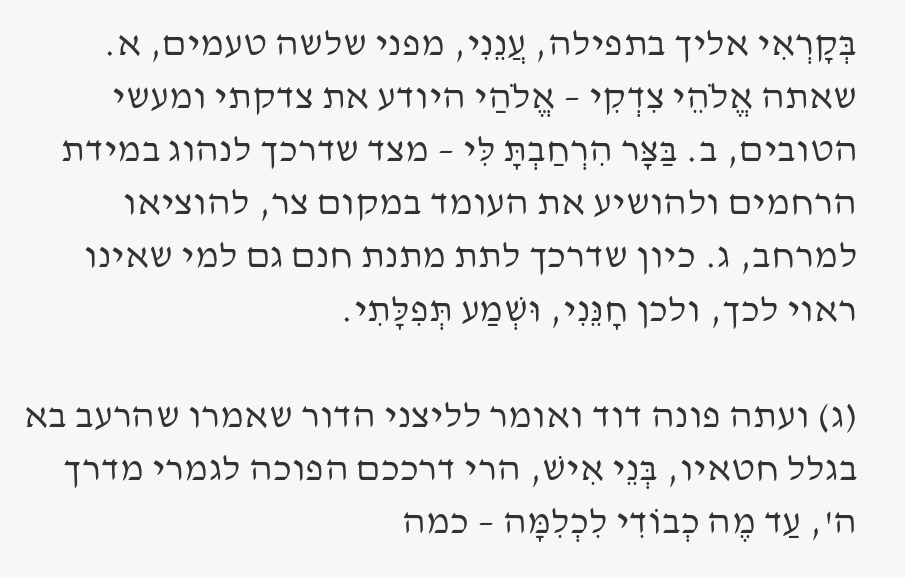בְּקָרְאִי אליך בתפילה, עֲנֵנִי, מפני שלשה טעמים, א. שאתה אֱלֹהֵי צִדְקִי – אֱלֹהַי היודע את צדקתי ומעשי הטובים, ב. בַּצָּר הִרְחַבְתָּ לִּי – מצד שדרכך לנהוג במידת הרחמים ולהושיע את העומד במקום צר, להוציאו למרחב, ג. כיון שדרכך לתת מתנת חנם גם למי שאינו ראוי לכך, ולכן חָנֵּנִי, וּשְׁמַע תְּפִלָּתִי.

(ג) ועתה פונה דוד ואומר לליצני הדור שאמרו שהרעב בא בגלל חטאיו, בְּנֵי אִישׁ, הרי דרככם הפוכה לגמרי מדרך ה', עַד מֶה כְבוֹדִי לִכְלִמָּה – כמה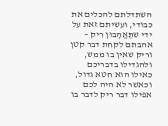השתדלתם להכלים את כבודי, ועשיתם זאת על ידי שתֶּאֱהָבוּן רִיק – אהבתם לקחת דבר קטן וריק שאין בו ממש, ולהגדילו בדבריכם כאילו הוא חטא גדול, וכאשר לא היה לכם אפילו דבר ריק לדבר בו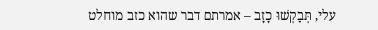עלי, תְּבַקְשׁוּ כָזָב – אמרתם דבר שהוא כזב מוחלט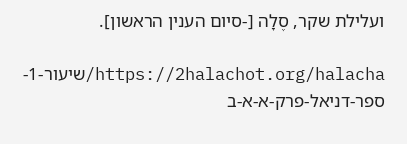ועלילת שקר, סֶלָה [-סיום הענין הראשון].

https://2halachot.org/halacha/שיעור-1-ספר-דניאל-פרק-א-א-ב